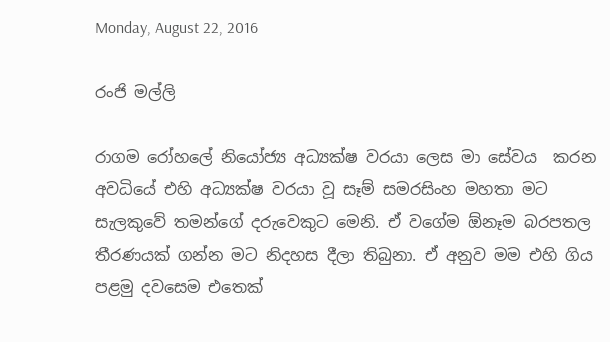Monday, August 22, 2016

රංජි මල්ලි

රාගම රෝහලේ නියෝජ්‍ය අධ්‍යක්ෂ වරයා ලෙස මා සේවය  කරන අවධියේ එහි අධ්‍යක්ෂ වරයා වූ සෑම් සමරසිංහ මහතා මට සැලකුවේ තමන්ගේ දරුවෙකුට මෙනි. ඒ වගේම ඕනෑම බරපතල තීරණයක් ගන්න මට නිදහස දීලා තිබුනා. ඒ අනුව මම එහි ගිය පළමු දවසෙම එතෙක්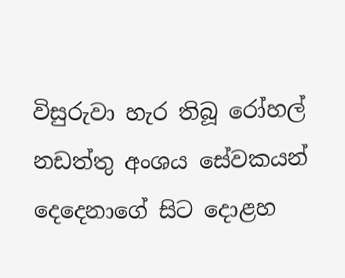විසුරුවා හැර තිබූ රෝහල් නඩත්තු අංශය සේවකයන් දෙදෙනාගේ සිට දොළහ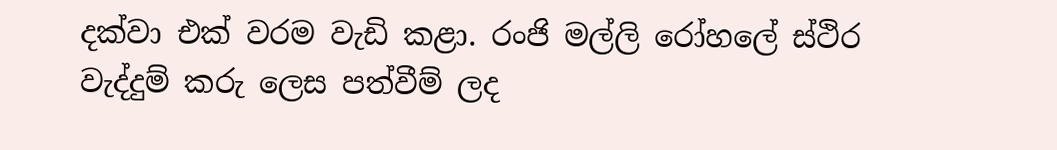දක්වා එක් වරම වැඩි කළා. රංජි මල්ලි රෝහලේ ස්ථිර වැද්දුම් කරු ලෙස පත්වීම් ලද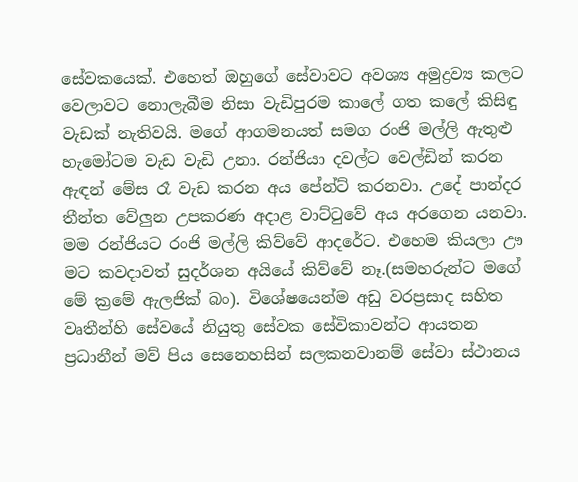සේවකයෙක්. එහෙත් ඔහුගේ සේවාවට අවශ්‍ය අමුද්‍රව්‍ය කලට වෙලාවට නොලැබීම නිසා වැඩිපුරම කාලේ ගත කලේ කිසිඳු වැඩක් නැතිවයි. මගේ ආගමනයත් සමග රංජි මල්ලි ඇතුළු හැමෝටම වැඩ වැඩි උනා. රන්ජියා දවල්ට වෙල්ඩින් කරන ඇඳන් මේස රෑ වැඩ කරන අය පේන්ට් කරනවා. උදේ පාන්දර තීන්ත වේලුන උපකරණ අදාළ වාට්ටුවේ අය අරගෙන යනවා.
මම රන්ජියට රංජි මල්ලි කිව්වේ ආදරේට. එහෙම කියලා ඌ මට කවදාවත් සුදර්ශන අයියේ කිව්වේ නෑ.(සමහරුන්ට මගේ මේ ක්‍රමේ ඇලජික් බං). විශේෂයෙන්ම අඩු වරප්‍රසාද සහිත වෘතීන්හි සේවයේ නියුතු සේවක සේවිකාවන්ට ආයතන ප්‍රධානීන් මව් පිය සෙනෙහසින් සලකනවානම් සේවා ස්ථානය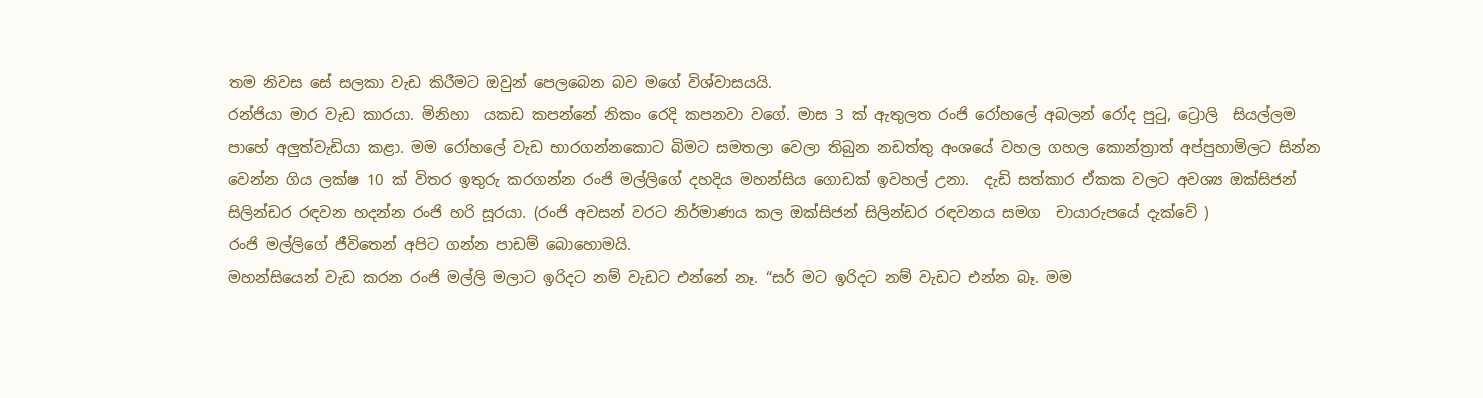තම නිවස සේ සලකා වැඩ කිරීමට ඔවුන් පෙලබෙන බව මගේ විශ්වාසයයි.
රන්ජියා මාර වැඩ කාරයා. මිනිහා  යකඩ කපන්නේ නිකං රෙදි කපනවා වගේ. මාස 3 ක් ඇතුලත රංජි රෝහලේ අබලන් රෝද පුටු, ට්‍රොලි  සියල්ලම පාහේ අලුත්වැඩියා කළා. මම රෝහලේ වැඩ භාරගන්නකොට බිමට සමතලා වෙලා තිබුන නඩත්තු අංශයේ වහල ගහල කොන්ත්‍රාත් අප්පුහාමිලට සින්න වෙන්න ගිය ලක්ෂ 10 ක් විතර ඉතුරු කරගන්න රංජි මල්ලිගේ දහදිය මහන්සිය ගොඩක් ඉවහල් උනා.  දැඩි සත්කාර ඒකක වලට අවශ්‍ය ඔක්සිජන් සිලින්ඩර රඳවන හදන්න රංජි හරි සූරයා. (රංජි අවසන් වරට නිර්මාණය කල ඔක්සිජන් සිලින්ඩර රඳවනය සමග  චායාරුපයේ දැක්වේ )
රංජි මල්ලිගේ ජීවිතෙන් අපිට ගන්න පාඩම් බොහොමයි.
මහන්සියෙන් වැඩ කරන රංජි මල්ලි මලාට ඉරිදට නම් වැඩට එන්නේ නෑ. “සර් මට ඉරිදට නම් වැඩට එන්න බෑ. මම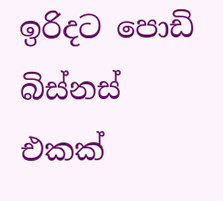ඉරිදට පොඩි බිස්නස් එකක්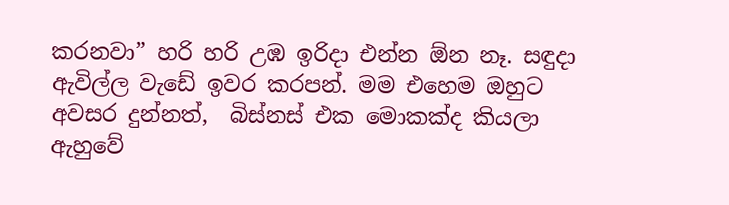කරනවා” හරි හරි උඹ ඉරිදා එන්න ඕන නෑ. සඳුදා ඇවිල්ල වැඩේ ඉවර කරපන්. මම එහෙම ඔහුට අවසර දුන්නත්,  බිස්නස් එක මොකක්ද කියලා ඇහුවේ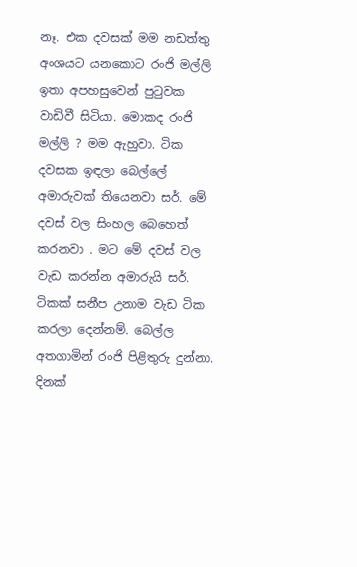නෑ. එක දවසක් මම නඩත්තු අංශයට යනකොට රංජි මල්ලි ඉතා අපහසුවෙන් පුටුවක වාඩිවී සිටියා. මොකද රංජි මල්ලි ? මම ඇහුවා. ටික දවසක ඉඳලා බෙල්ලේ අමාරුවක් තියෙනවා සර්. මේ දවස් වල සිංහල බෙහෙත් කරනවා . මට මේ දවස් වල වැඩ කරන්න අමාරුයි සර්. ටිකක් සනීප උනාම වැඩ ටික කරලා දෙන්නම්. බෙල්ල අතගාමින් රංජි පිළිතුරු දුන්නා.
දිනක්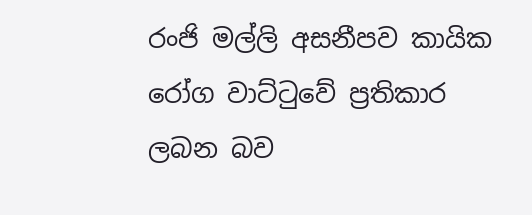රංජි මල්ලි අසනීපව කායික රෝග වාට්ටුවේ ප්‍රතිකාර ලබන බව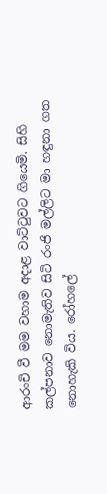ආරංචි වී මම වහාම අදාළ වාට්ටුවට ගියෙමි. සිහි කල්පනාව නොමැතිව සිටි රංජි මල්ලිට මා හඳුනා ගත නොහැකි විය. රෝහලේ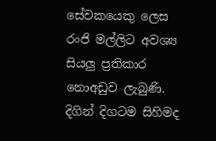සේවකයෙකු ලෙස රංජි මල්ලිට අවශ්‍ය සියලු ප්‍රතිකාර නොඅඩුව ලැබුණි. දිගින් දිගටම සිහිමද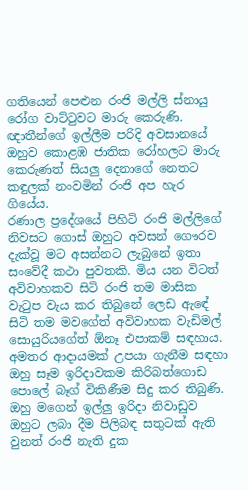ගතියෙන් පෙළුන රංජි මල්ලි ස්නායු රෝග වාට්ටුවට මාරු කෙරුණි. ඥාතීන්ගේ ඉල්ලීම පරිදි අවසානයේ ඔහුව කොළඹ ජාතික රෝහලට මාරු කෙරුණත් සියලු දෙනාගේ නෙතට කඳුලක් නංවමින් රංජි අප හැර ගියේය.
රණාල ප්‍රදේශයේ පිහිටි රංජි මල්ලිගේ නිවසට ගොස් ඔහුට අවසන් ගෞරව දැක්වූ මට අසන්නට ලැබුනේ ඉතා සංවේදී කථා පුවතකි. මිය යන විටත් අවිවාහකව සිටි රංජි තම මාසික වැටුප වැය කර තිබුනේ ලෙඩ ඇඳේ සිටි තම මවගේත් අවිවාහක වැඩිමල් සොයුරියගේත් ඕනෑ එපාකම් සඳහාය. අමතර ආදායමක් උපයා ගැනීම සඳහා ඔහු සෑම ඉරිදාවකම කිරිබත්ගොඩ පොලේ බෑග් විකිණීම සිදු කර තිබුණි. ඔහු මගෙන් ඉල්ලු ඉරිදා නිවාඩුව ඔහුට ලබා දීම පිලිබඳ සතුටක් ඇති වුනත් රංජි නැති දුක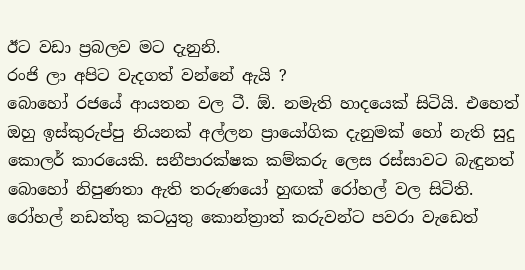ඊට වඩා ප්‍රබලව මට දැනුනි.
රංජි ලා අපිට වැදගත් වන්නේ ඇයි ?
බොහෝ රජයේ ආයතන වල ටී. ඕ. නමැති හාදයෙක් සිටියි. එහෙත් ඔහු ඉස්කුරුප්පු නියනක් අල්ලන ප්‍රායෝගික දැනුමක් හෝ නැති සුදු කොලර් කාරයෙකි. සනීපාරක්ෂක කම්කරු ලෙස රස්සාවට බැඳුනත් බොහෝ නිපුණතා ඇති තරුණයෝ හුඟක් රෝහල් වල සිටිති. රෝහල් නඩත්තු කටයුතු කොන්ත්‍රාත් කරුවන්ට පවරා වැඩෙත්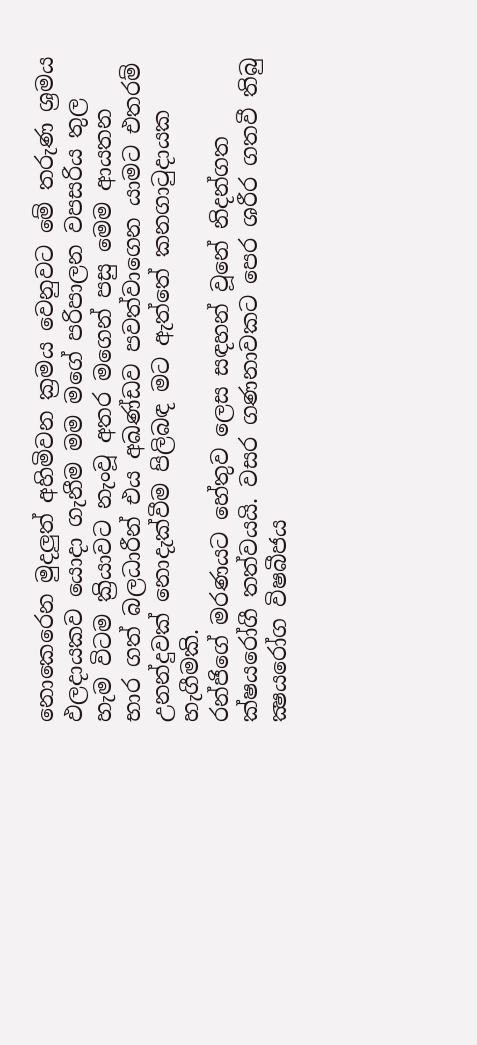නොකෙරෙන මුදලුත් අහිමිවන ක්‍රමය වෙනුවට මේ තරුණ ශ්‍රමය ඵලදායකව යොදා ගැනීම මම මගේ පරිපාලන වපසරිය තුල හැම විටම ක්‍රියාවට නැංවූ අතර මගෙන් පසු මෙම ආයතන භාර ගත් බලධාරීන් එය අඛණ්ඩව පවත්වාගෙන යාමට එතරම් උනන්දුවක් නොදැක්වීම පිලිබඳ මට ඇත්තේ කනගාටුදායක හැගීමකි.
රන්ජිගේ මරණයට හේතුව ලෙස සඳහන් වූනේ නිදන්ගත ක්ෂයරෝගී තත්වයයි. වසර ගණනාවකට පෙර ශරීර ගතවී තිබු ක්‍ෂයරෝග විෂබීජය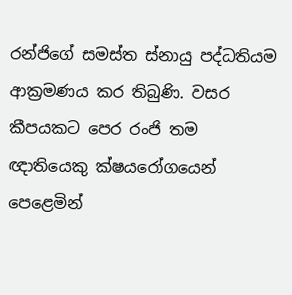රන්ජිගේ සමස්ත ස්නායු පද්ධතියම ආක්‍රමණය කර තිබුණි. වසර කීපයකට පෙර රංජි තම ඥාතියෙකු ක්ෂයරෝගයෙන් පෙළෙමින්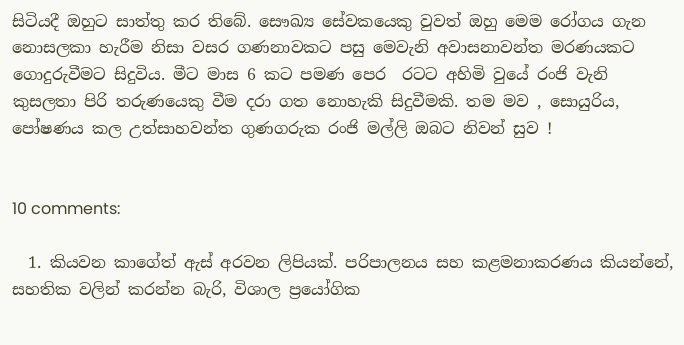සිටියදී ඔහුට සාත්තු කර තිබේ. සෞඛ්‍ය සේවකයෙකු වුවත් ඔහු මෙම රෝගය ගැන නොසලකා හැරීම නිසා වසර ගණනාවකට පසු මෙවැනි අවාසනාවන්ත මරණයකට ගොදුරුවීමට සිදුවිය. මීට මාස 6 කට පමණ පෙර  රටට අහිමි වුයේ රංජි වැනි කුසලතා පිරි තරුණයෙකු වීම දරා ගත නොහැකි සිදුවීමකි. තම මව , සොයුරිය, පෝෂණය කල උත්සාහවන්ත ගුණගරුක රංජි මල්ලි ඔබට නිවන් සුව !


10 comments:

  1. කියවන කාගේත් ඇස් අරවන ලිපියක්. පරිපාලනය සහ කළමනාකරණය කියන්නේ, සහතික වලින් කරන්න බැරි, විශාල ප්‍රයෝගික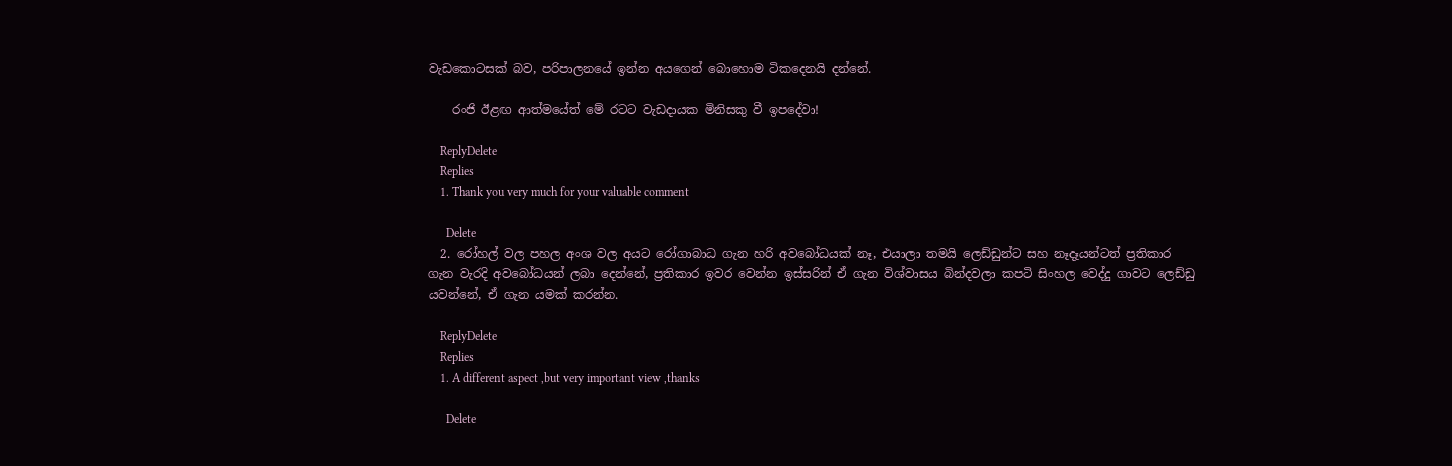වැඩකොටසක් බව, පරිපාලනයේ ඉන්න අයගෙන් බොහොම ටිකදෙනයි දන්නේ.

    රංජි ඊළඟ ආත්මයේත් මේ රටට වැඩදායක මිනිසකු වී ඉපදේවා!

    ReplyDelete
    Replies
    1. Thank you very much for your valuable comment

      Delete
  2. රෝහල් වල පහල අංශ වල අයට රෝගාබාධ ගැන හරි අවබෝධයක් නෑ, එයාලා තමයි ලෙඩ්ඩුන්ට සහ නෑදෑයන්ටත් ප්‍රතිකාර ගැන වැරදි අවබෝධයන් ලබා දෙන්නේ, ප්‍රතිකාර ඉවර වෙන්න ඉස්සරින් ඒ ගැන විශ්වාසය බින්දවලා කපටි සිංහල වෙද්දු ගාවට ලෙඩ්ඩු යවන්නේ, ඒ ගැන යමක් කරන්න.

    ReplyDelete
    Replies
    1. A different aspect ,but very important view ,thanks

      Delete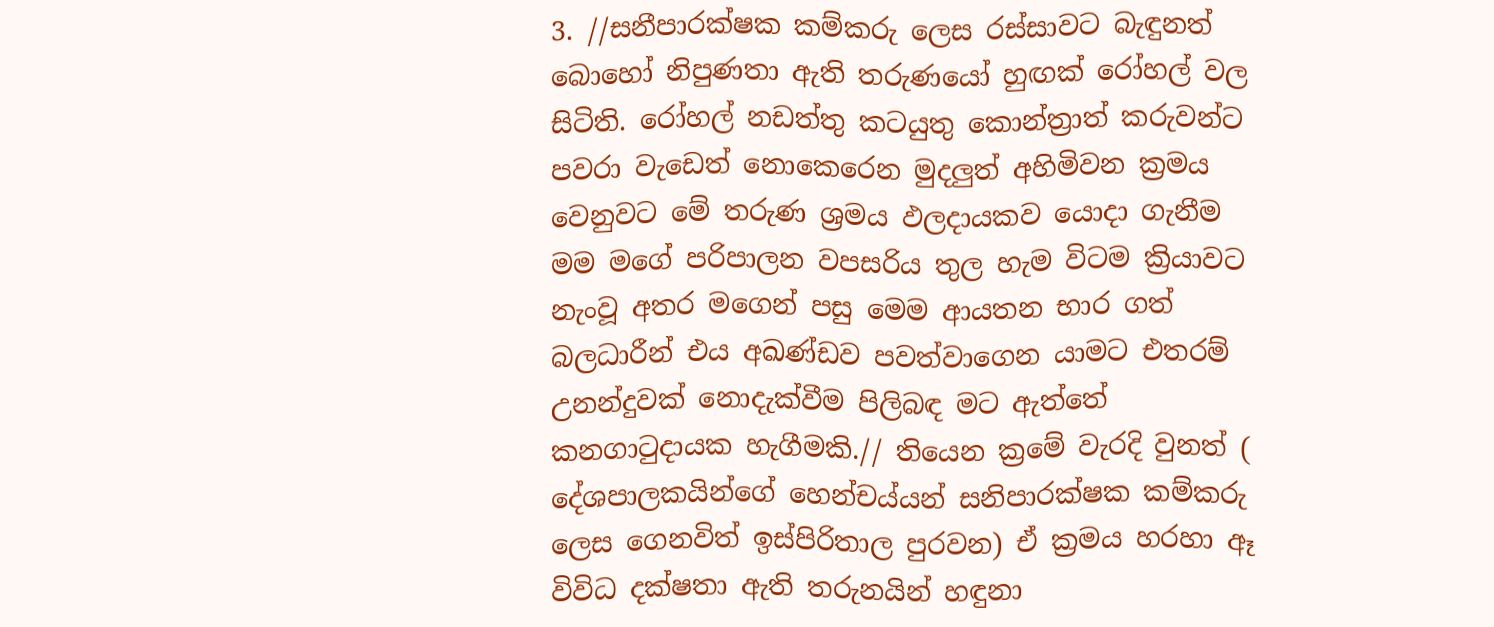3. //සනීපාරක්ෂක කම්කරු ලෙස රස්සාවට බැඳුනත් බොහෝ නිපුණතා ඇති තරුණයෝ හුඟක් රෝහල් වල සිටිති. රෝහල් නඩත්තු කටයුතු කොන්ත්‍රාත් කරුවන්ට පවරා වැඩෙත් නොකෙරෙන මුදලුත් අහිමිවන ක්‍රමය වෙනුවට මේ තරුණ ශ්‍රමය ඵලදායකව යොදා ගැනීම මම මගේ පරිපාලන වපසරිය තුල හැම විටම ක්‍රියාවට නැංවූ අතර මගෙන් පසු මෙම ආයතන භාර ගත් බලධාරීන් එය අඛණ්ඩව පවත්වාගෙන යාමට එතරම් උනන්දුවක් නොදැක්වීම පිලිබඳ මට ඇත්තේ කනගාටුදායක හැගීමකි.// තියෙන ක්‍රමේ වැරදි වුනත් ( දේශපාලකයින්ගේ හෙන්චය්යන් සනිපාරක්ෂක කම්කරු ලෙස ගෙනවිත් ඉස්පිරිතාල පුරවන) ඒ ක්‍රමය හරහා ඈ විවිධ දක්ෂතා ඇති තරුනයින් හඳුනා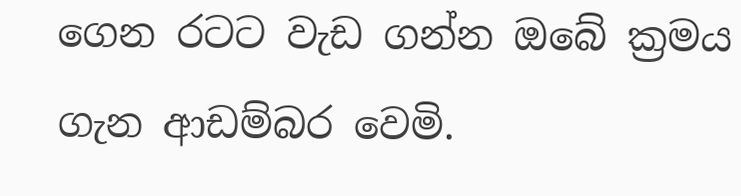ගෙන රටට වැඩ ගන්න ඔබේ ක්‍රමය ගැන ආඩම්බර වෙමි.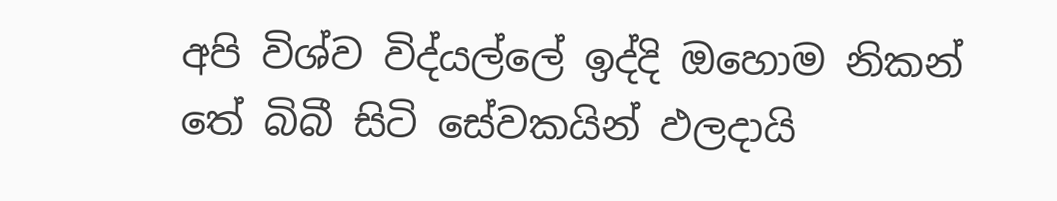අපි විශ්ව විද්යල්ලේ ඉද්දි ඔහොම නිකන් තේ බිබී සිටි සේවකයින් ඵලදායි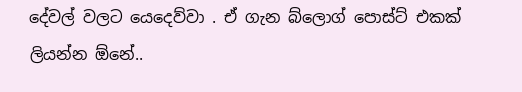දේවල් වලට යෙදෙව්වා . ඒ ගැන බ්ලොග් පොස්ට් එකක් ලියන්න ඕනේ..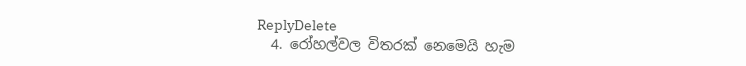ReplyDelete
  4. රෝහල්වල විතරක් නෙමෙයි හැම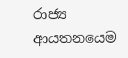රාජ්‍ය ආයතනයෙම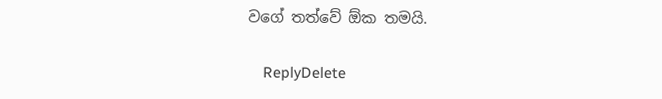වගේ තත්වේ ඕක තමයි.

    ReplyDelete